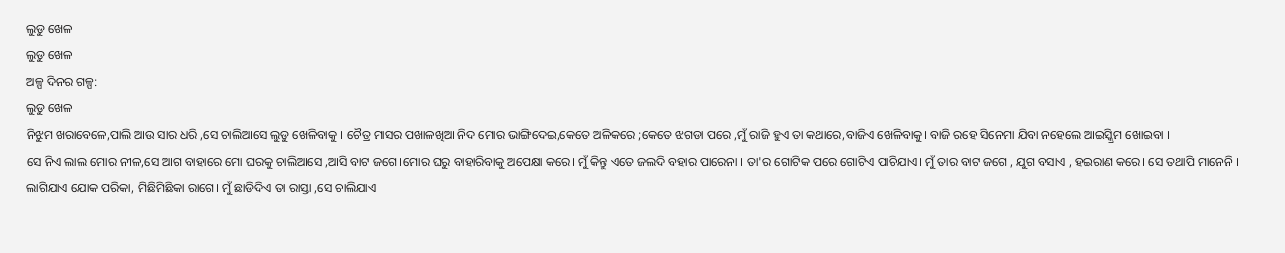ଲୁଡୁ ଖେଳ
ଲୁଡୁ ଖେଳ
ଅଳ୍ପ ଦିନର ଗଳ୍ପ:
ଲୁଡୁ ଖେଳ
ନିଝୁମ ଖରାବେଳେ,ପାଲି ଆଉ ସାର ଧରି ,ସେ ଚାଲିଆସେ ଲୁଡୁ ଖେଳିବାକୁ । ଚୈତ୍ର ମାସର ପଖାଳଖିଆ ନିଦ ମୋର ଭାଙ୍ଗିଦେଇ,କେତେ ଅଳିକରେ ;କେତେ ଝଗଡା ପରେ ,ମୁଁ ରାଜି ହୁଏ ତା କଥାରେ,ବାଜିଏ ଖେଳିବାକୁ। ବାଜି ରହେ ସିନେମା ଯିବା ନହେଲେ ଆଇସ୍କ୍ରିମ ଖୋଇବା ।
ସେ ନିଏ ଲାଲ ମୋର ନୀଳ,ସେ ଆଗ ବାହାରେ ମୋ ଘରକୁ ଚାଲିଆସେ ,ଆସି ବାଟ ଜଗେ।ମୋର ଘରୁ ବାହାରିବାକୁ ଅପେକ୍ଷା କରେ। ମୁଁ କିନ୍ତୁ ଏତେ ଜଲଦି ବହାର ପାରେନା । ତା'ର ଗୋଟିକ ପରେ ଗୋଟିଏ ପାଚିଯାଏ। ମୁଁ ତାର ବାଟ ଜଗେ , ଯୁଗ ବସାଏ , ହଇରାଣ କରେ। ସେ ତଥାପି ମାନେନି । ଲାଗିଯାଏ ଯୋକ ପରିକା, ମିଛିମିଛିକା ରାଗେ। ମୁଁ ଛାଡିଦିଏ ତା ରାସ୍ତା ,ସେ ଚାଲିଯାଏ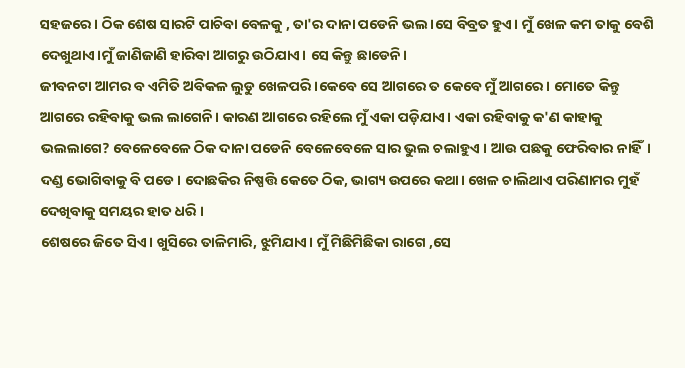ସହଜରେ। ଠିକ ଶେଷ ସାରଟି ପାଚିବା ବେଳକୁ , ତା'ର ଦାନା ପଡେନି ଭଲ।ସେ ବିବ୍ରତ ହୁଏ। ମୁଁ ଖେଳ କମ ତାକୁ ବେଶି ଦେଖୁଥାଏ।ମୁଁ ଜାଣିଜାଣି ହାରିବା ଆଗରୁ ଉଠିଯାଏ। ସେ କିନ୍ତୁ ଛାଡେନି।
ଜୀବନଟା ଆମର ବ ଏମିତି ଅବିକଳ ଲୁଡୁ ଖେଳପରି ।କେବେ ସେ ଆଗରେ ତ କେବେ ମୁଁ ଆଗରେ। ମୋତେ କିନ୍ତୁ ଆଗରେ ରହିବାକୁ ଭଲ ଲାଗେନି। କାରଣ ଆଗରେ ରହିଲେ ମୁଁ ଏକା ପଡ଼ିଯାଏ। ଏକା ରହିବାକୁ କ'ଣ କାହାକୁ ଭଲଲାଗେ? ବେଳେବେଳେ ଠିକ ଦାନା ପଡେନି ବେଳେବେଳେ ସାର ଭୁଲ ଚଲାହୁଏ । ଆଉ ପଛକୁ ଫେରିବାର ନାହିଁ। ଦଣ୍ଡ ଭୋଗିବାକୁ ବି ପଡେ। ଦୋଛକିର ନିଷ୍ପତ୍ତି କେତେ ଠିକ, ଭାଗ୍ୟ ଉପରେ କଥା। ଖେଳ ଚାଲିଥାଏ ପରିଣାମର ମୁହଁ ଦେଖିବାକୁ ସମୟର ହାତ ଧରି ।
ଶେଷରେ ଜିତେ ସିଏ। ଖୁସିରେ ତାଳିମାରି, ଝୁମିଯାଏ। ମୁଁ ମିଛିମିଛିକା ରାଗେ ,ସେ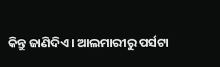କିନ୍ତୁ ଜାଣିଦିଏ। ଆଲମାରୀରୁ ପର୍ସଟା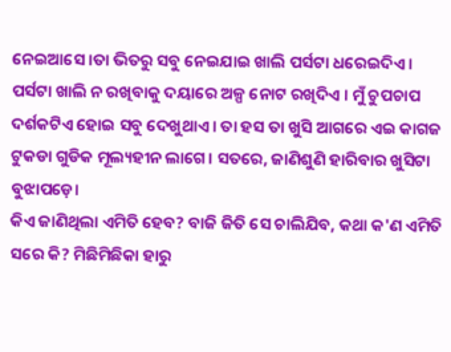ନେଇଆସେ ।ତା ଭିତରୁ ସବୁ ନେଇଯାଇ ଖାଲି ପର୍ସଟା ଧରେଇଦିଏ । ପର୍ସଟା ଖାଲି ନ ରଖିବାକୁ ଦୟାରେ ଅଳ୍ପ ନୋଟ ରଖିଦିଏ । ମୁଁ ଚୁପଚାପ ଦର୍ଶକଟିଏ ହୋଇ ସବୁ ଦେଖୁଥାଏ । ତା ହସ ତା ଖୁସି ଆଗରେ ଏଇ କାଗଜ ଟୁକଡା ଗୁଡିକ ମୂଲ୍ୟହୀନ ଲାଗେ। ସତରେ, ଜାଣିଶୁଣି ହାରିବାର ଖୁସିଟା ବୁଝାପଡ଼େ।
କିଏ ଜାଣିଥିଲା ଏମିତି ହେବ? ବାଜି ଜିତି ସେ ଚାଲିଯିବ, କଥା କ'ଣ ଏମିତି ସରେ କି? ମିଛିମିଛିକା ହାରୁ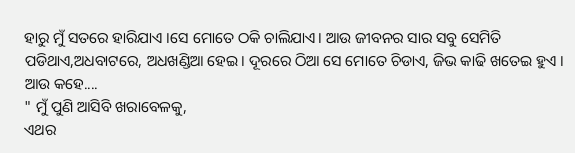ହାରୁ ମୁଁ ସତରେ ହାରିଯାଏ ।ସେ ମୋତେ ଠକି ଚାଲିଯାଏ। ଆଉ ଜୀବନର ସାର ସବୁ ସେମିତି ପଡିଥାଏ,ଅଧବାଟରେ, ଅଧଖଣ୍ଡିଆ ହେଇ। ଦୂରରେ ଠିଆ ସେ ମୋତେ ଚିଡାଏ, ଜିଭ କାଢି ଖତେଇ ହୁଏ । ଆଉ କହେ....
" ମୁଁ ପୁଣି ଆସିବି ଖରାବେଳକୁ,
ଏଥର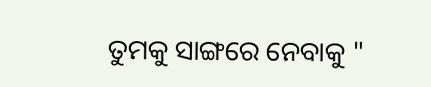ତୁମକୁ ସାଙ୍ଗରେ ନେବାକୁ "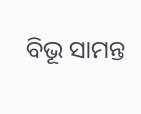ବିଭୂ ସାମନ୍ତ